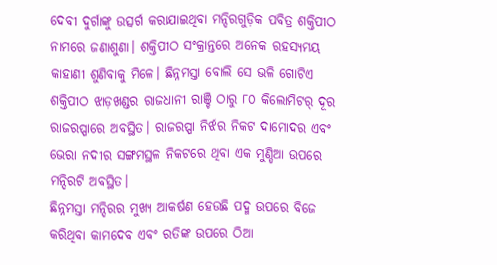ଦେବୀ ଦୁର୍ଗାଙ୍କୁ ଉତ୍ସର୍ଗ କରାଯାଇଥିବା ମନ୍ଦିରଗୁଡ଼ିକ ପବିତ୍ର ଶକ୍ତିପୀଠ ନାମରେ ଜଣାଶୁଣା। ଶକ୍ତିପୀଠ ସଂକ୍ରାନ୍ତରେ ଅନେକ ରହସ୍ୟମୟ କାହାଣୀ ଶୁଣିବାକୁ ମିଳେ। ଛିନ୍ନମସ୍ତା ବୋଲି ସେ ଭଳି ଗୋଟିଏ ଶକ୍ତିପୀଠ ଝାଡ଼ଖଣ୍ଡର ରାଜଧାନୀ ରାଞ୍ଚି ଠାରୁ ୮୦ କିଲୋମିଟର୍ ଦୂର ରାଜରପ୍ପାରେ ଅବସ୍ଥିତ। ରାଜରପ୍ପା ନିର୍ଝର ନିକଟ ଦାମୋଦର ଏବଂ ଭେରା ନଦୀର ସଙ୍ଗମସ୍ଥଳ ନିକଟରେ ଥିବା ଏକ ମୁଣ୍ଡିଆ ଉପରେ ମନ୍ଦିରଟି ଅବସ୍ଥିତ।
ଛିନ୍ନମସ୍ତା ମନ୍ଦିରର ମୁଖ୍ୟ ଆକର୍ଷଣ ହେଉଛି ପଦ୍ମ ଉପରେ ବିଜେ କରିଥିବା କାମଦେବ ଏବଂ ରତିଙ୍କ ଉପରେ ଠିଆ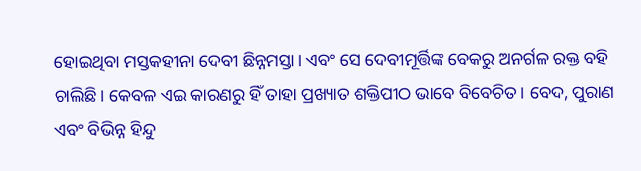ହୋଇଥିବା ମସ୍ତକହୀନା ଦେବୀ ଛିନ୍ନମସ୍ତା। ଏବଂ ସେ ଦେବୀମୂର୍ତ୍ତିଙ୍କ ବେକରୁ ଅନର୍ଗଳ ରକ୍ତ ବହି ଚାଲିଛି। କେବଳ ଏଇ କାରଣରୁ ହିଁ ତାହା ପ୍ରଖ୍ୟାତ ଶକ୍ତିପୀଠ ଭାବେ ବିବେଚିତ। ବେଦ, ପୁରାଣ ଏବଂ ବିଭିନ୍ନ ହିନ୍ଦୁ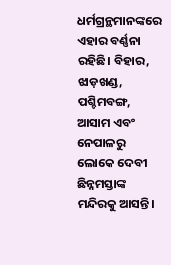ଧର୍ମଗ୍ରନ୍ଥମାନଙ୍କରେ ଏହାର ବର୍ଣ୍ଣନା ରହିଛି। ବିହାର, ଝାଡ଼ଖଣ୍ଡ, ପଶ୍ଚିମବଙ୍ଗ, ଆସାମ ଏବଂ ନେପାଳରୁ ଲୋକେ ଦେବୀ ଛିନ୍ନମସ୍ତାଙ୍କ ମନ୍ଦିରକୁ ଆସନ୍ତି।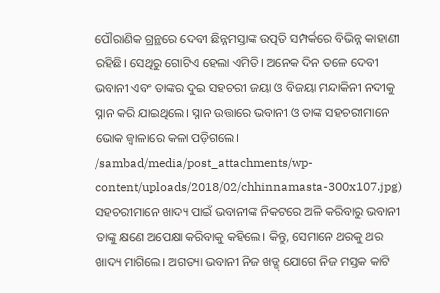ପୌରାଣିକ ଗ୍ରନ୍ଥରେ ଦେବୀ ଛିନ୍ନମସ୍ତାଙ୍କ ଉତ୍ପତି ସମ୍ପର୍କରେ ବିଭିନ୍ନ କାହାଣୀ ରହିଛି। ସେଥିରୁ ଗୋଟିଏ ହେଲା ଏମିତି। ଅନେକ ଦିନ ତଳେ ଦେବୀ ଭବାନୀ ଏବଂ ତାଙ୍କର ଦୁଇ ସହଚରୀ ଜୟା ଓ ବିଜୟା ମନ୍ଦାକିନୀ ନଦୀକୁ ସ୍ନାନ କରି ଯାଇଥିଲେ। ସ୍ନାନ ଉତ୍ତାରେ ଭବାନୀ ଓ ତାଙ୍କ ସହଚରୀମାନେ ଭୋକ ଜ୍ୱାଳାରେ କଳା ପଡ଼ିଗଲେ।
/sambad/media/post_attachments/wp-content/uploads/2018/02/chhinnamasta-300x107.jpg)
ସହଚରୀମାନେ ଖାଦ୍ୟ ପାଇଁ ଭବାନୀଙ୍କ ନିକଟରେ ଅଳି କରିବାରୁ ଭବାନୀ ତାଙ୍କୁ କ୍ଷଣେ ଅପେକ୍ଷା କରିବାକୁ କହିଲେ। କିନ୍ତୁ, ସେମାନେ ଥରକୁ ଥର ଖାଦ୍ୟ ମାଗିଲେ। ଅଗତ୍ୟା ଭବାନୀ ନିଜ ଖଡ୍ଗ୍ ଯୋଗେ ନିଜ ମସ୍ତକ କାଟି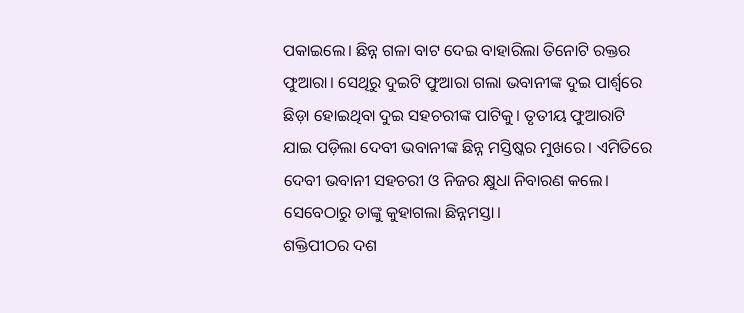ପକାଇଲେ। ଛିନ୍ନ ଗଳା ବାଟ ଦେଇ ବାହାରିଲା ତିନୋଟି ରକ୍ତର ଫୁଆରା। ସେଥିରୁ ଦୁଇଟି ଫୁଆରା ଗଲା ଭବାନୀଙ୍କ ଦୁଇ ପାର୍ଶ୍ୱରେ ଛିଡ଼ା ହୋଇଥିବା ଦୁଇ ସହଚରୀଙ୍କ ପାଟିକୁ। ତୃତୀୟ ଫୁଆରାଟି ଯାଇ ପଡ଼ିଲା ଦେବୀ ଭବାନୀଙ୍କ ଛିନ୍ନ ମସ୍ତିଷ୍କର ମୁଖରେ। ଏମିତିରେ ଦେବୀ ଭବାନୀ ସହଚରୀ ଓ ନିଜର କ୍ଷୁଧା ନିବାରଣ କଲେ। ସେବେଠାରୁ ତାଙ୍କୁ କୁହାଗଲା ଛିନ୍ନମସ୍ତା।
ଶକ୍ତିପୀଠର ଦଶ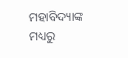ମହାବିଦ୍ୟାଙ୍କ ମଧ୍ୟରୁ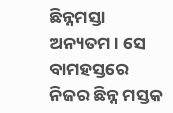ଛିନ୍ନମସ୍ତା ଅନ୍ୟତମ। ସେ ବାମହସ୍ତରେ ନିଜର ଛିନ୍ନ ମସ୍ତକ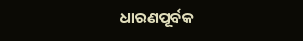ଧାରଣପୂର୍ବକ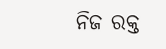ନିଜ ରକ୍ତ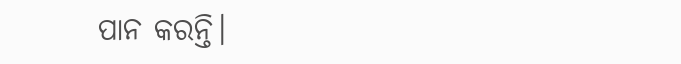ପାନ କରନ୍ତି।